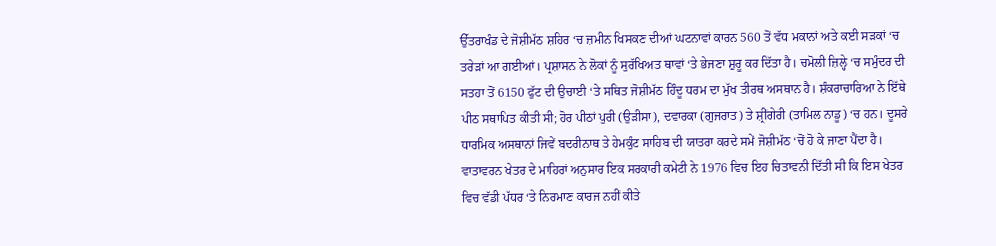ਉੱਤਰਾਖੰਡ ਦੇ ਜੋਸ਼ੀਮੱਠ ਸ਼ਹਿਰ ‘ਚ ਜ਼ਮੀਨ ਖਿਸਕਣ ਦੀਆਂ ਘਟਨਾਵਾਂ ਕਾਰਨ 560 ਤੋਂ ਵੱਧ ਮਕਾਨਾਂ ਅਤੇ ਕਈ ਸੜਕਾਂ ‘ਚ ਤਰੇੜਾਂ ਆ ਗਈਆਂ। ਪ੍ਰਸ਼ਾਸਨ ਨੇ ਲੋਕਾਂ ਨੂੰ ਸੁਰੱਖਿਅਤ ਥਾਵਾਂ ‘ਤੇ ਭੇਜਣਾ ਸ਼ੁਰੂ ਕਰ ਦਿੱਤਾ ਹੈ। ਚਮੋਲੀ ਜ਼ਿਲ੍ਹੇ ‘ਚ ਸਮੁੰਦਰ ਦੀ ਸਤਹਾ ਤੋਂ 6150 ਫੁੱਟ ਦੀ ਉਚਾਈ ‘ਤੇ ਸਥਿਤ ਜੋਸ਼ੀਮੱਠ ਹਿੰਦੂ ਧਰਮ ਦਾ ਮੁੱਖ ਤੀਰਥ ਅਸਥਾਨ ਹੈ। ਸ਼ੰਕਰਾਚਾਰਿਆ ਨੇ ਇੱਥੇ ਪੀਠ ਸਥਾਪਿਤ ਕੀਤੀ ਸੀ; ਹੋਰ ਪੀਠਾਂ ਪੁਰੀ (ਉੜੀਸਾ), ਦਵਾਰਕਾ (ਗੁਜਰਾਤ) ਤੇ ਸ਼੍ਰੀਂਗੇਰੀ (ਤਾਮਿਲ ਨਾਡੂ) ‘ਚ ਹਨ। ਦੂਸਰੇ ਧਾਰਮਿਕ ਅਸਥਾਨਾਂ ਜਿਵੇਂ ਬਦਰੀਨਾਥ ਤੇ ਹੇਮਕੁੰਟ ਸਾਹਿਬ ਦੀ ਯਾਤਰਾ ਕਰਦੇ ਸਮੇਂ ਜੋਸ਼ੀਮੱਠ ‘ਚੋਂ ਹੋ ਕੇ ਜਾਣਾ ਪੈਂਦਾ ਹੈ।
ਵਾਤਾਵਰਨ ਖੇਤਰ ਦੇ ਮਾਹਿਰਾਂ ਅਨੁਸਾਰ ਇਕ ਸਰਕਾਰੀ ਕਮੇਟੀ ਨੇ 1976 ਵਿਚ ਇਹ ਚਿਤਾਵਨੀ ਦਿੱਤੀ ਸੀ ਕਿ ਇਸ ਖੇਤਰ ਵਿਚ ਵੱਡੀ ਪੱਧਰ ‘ਤੇ ਨਿਰਮਾਣ ਕਾਰਜ ਨਹੀਂ ਕੀਤੇ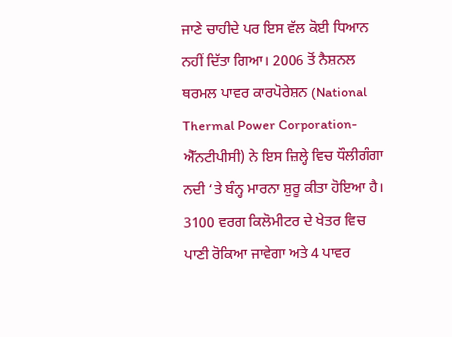ਜਾਣੇ ਚਾਹੀਦੇ ਪਰ ਇਸ ਵੱਲ ਕੋਈ ਧਿਆਨ ਨਹੀਂ ਦਿੱਤਾ ਗਿਆ। 2006 ਤੋਂ ਨੈਸ਼ਨਲ ਥਰਮਲ ਪਾਵਰ ਕਾਰਪੋਰੇਸ਼ਨ (National Thermal Power Corporation-ਐੱਨਟੀਪੀਸੀ) ਨੇ ਇਸ ਜ਼ਿਲ੍ਹੇ ਵਿਚ ਧੌਲੀਗੰਗਾ ਨਦੀ ‘ਤੇ ਬੰਨ੍ਹ ਮਾਰਨਾ ਸ਼ੁਰੂ ਕੀਤਾ ਹੋਇਆ ਹੈ। 3100 ਵਰਗ ਕਿਲੋਮੀਟਰ ਦੇ ਖੇਤਰ ਵਿਚ ਪਾਣੀ ਰੋਕਿਆ ਜਾਵੇਗਾ ਅਤੇ 4 ਪਾਵਰ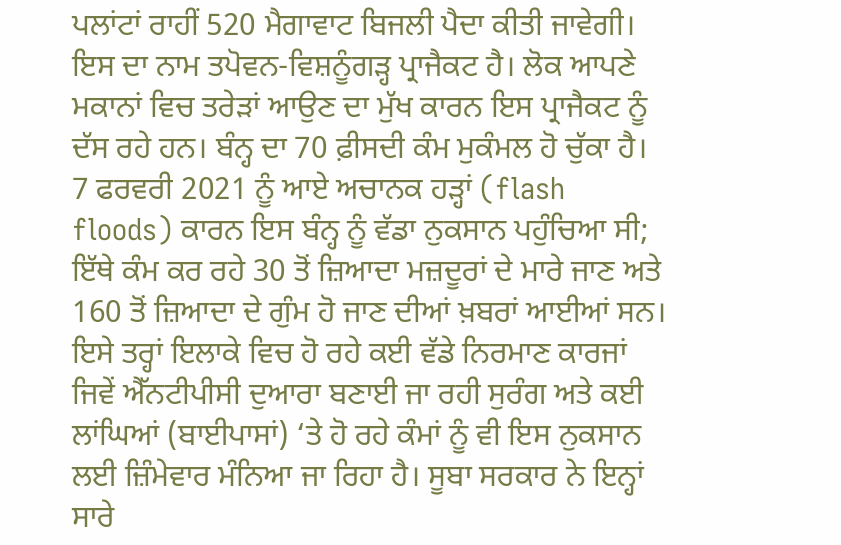ਪਲਾਂਟਾਂ ਰਾਹੀਂ 520 ਮੈਗਾਵਾਟ ਬਿਜਲੀ ਪੈਦਾ ਕੀਤੀ ਜਾਵੇਗੀ। ਇਸ ਦਾ ਨਾਮ ਤਪੋਵਨ-ਵਿਸ਼ਨੂੰਗੜ੍ਹ ਪ੍ਰਾਜੈਕਟ ਹੈ। ਲੋਕ ਆਪਣੇ ਮਕਾਨਾਂ ਵਿਚ ਤਰੇੜਾਂ ਆਉਣ ਦਾ ਮੁੱਖ ਕਾਰਨ ਇਸ ਪ੍ਰਾਜੈਕਟ ਨੂੰ ਦੱਸ ਰਹੇ ਹਨ। ਬੰਨ੍ਹ ਦਾ 70 ਫ਼ੀਸਦੀ ਕੰਮ ਮੁਕੰਮਲ ਹੋ ਚੁੱਕਾ ਹੈ। 7 ਫਰਵਰੀ 2021 ਨੂੰ ਆਏ ਅਚਾਨਕ ਹੜ੍ਹਾਂ (flash floods) ਕਾਰਨ ਇਸ ਬੰਨ੍ਹ ਨੂੰ ਵੱਡਾ ਨੁਕਸਾਨ ਪਹੁੰਚਿਆ ਸੀ; ਇੱਥੇ ਕੰਮ ਕਰ ਰਹੇ 30 ਤੋਂ ਜ਼ਿਆਦਾ ਮਜ਼ਦੂਰਾਂ ਦੇ ਮਾਰੇ ਜਾਣ ਅਤੇ 160 ਤੋਂ ਜ਼ਿਆਦਾ ਦੇ ਗੁੰਮ ਹੋ ਜਾਣ ਦੀਆਂ ਖ਼ਬਰਾਂ ਆਈਆਂ ਸਨ। ਇਸੇ ਤਰ੍ਹਾਂ ਇਲਾਕੇ ਵਿਚ ਹੋ ਰਹੇ ਕਈ ਵੱਡੇ ਨਿਰਮਾਣ ਕਾਰਜਾਂ ਜਿਵੇਂ ਐੱਨਟੀਪੀਸੀ ਦੁਆਰਾ ਬਣਾਈ ਜਾ ਰਹੀ ਸੁਰੰਗ ਅਤੇ ਕਈ ਲਾਂਘਿਆਂ (ਬਾਈਪਾਸਾਂ) ‘ਤੇ ਹੋ ਰਹੇ ਕੰਮਾਂ ਨੂੰ ਵੀ ਇਸ ਨੁਕਸਾਨ ਲਈ ਜ਼ਿੰਮੇਵਾਰ ਮੰਨਿਆ ਜਾ ਰਿਹਾ ਹੈ। ਸੂਬਾ ਸਰਕਾਰ ਨੇ ਇਨ੍ਹਾਂ ਸਾਰੇ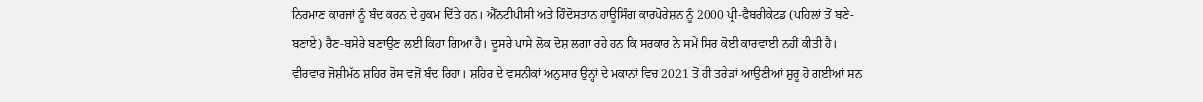ਨਿਰਮਾਣ ਕਾਰਜਾਂ ਨੂੰ ਬੰਦ ਕਰਨ ਦੇ ਹੁਕਮ ਦਿੱਤੇ ਹਨ। ਐੱਨਟੀਪੀਸੀ ਅਤੇ ਹਿੰਦੋਸਤਾਨ ਹਾਊਸਿੰਗ ਕਾਰਪੋਰੇਸ਼ਨ ਨੂੰ 2000 ਪ੍ਰੀ-ਫੈਬਰੀਕੇਟਡ (ਪਹਿਲਾਂ ਤੋਂ ਬਣੇ-ਬਣਾਏ) ਰੈਣ-ਬਸੇਰੇ ਬਣਾਉਣ ਲਈ ਕਿਹਾ ਗਿਆ ਹੈ। ਦੂਸਰੇ ਪਾਸੇ ਲੋਕ ਦੋਸ਼ ਲਗਾ ਰਹੇ ਹਨ ਕਿ ਸਰਕਾਰ ਨੇ ਸਮੇਂ ਸਿਰ ਕੋਈ ਕਾਰਵਾਈ ਨਹੀਂ ਕੀਤੀ ਹੈ। ਵੀਰਵਾਰ ਜੋਸ਼ੀਮੱਠ ਸ਼ਹਿਰ ਰੋਸ ਵਜੋਂ ਬੰਦ ਰਿਹਾ। ਸ਼ਹਿਰ ਦੇ ਵਸਨੀਕਾਂ ਅਨੁਸਾਰ ਉਨ੍ਹਾਂ ਦੇ ਮਕਾਨਾਂ ਵਿਚ 2021 ਤੋਂ ਹੀ ਤਰੇੜਾਂ ਆਉਣੀਆਂ ਸ਼ੁਰੂ ਹੋ ਗਈਆਂ ਸਨ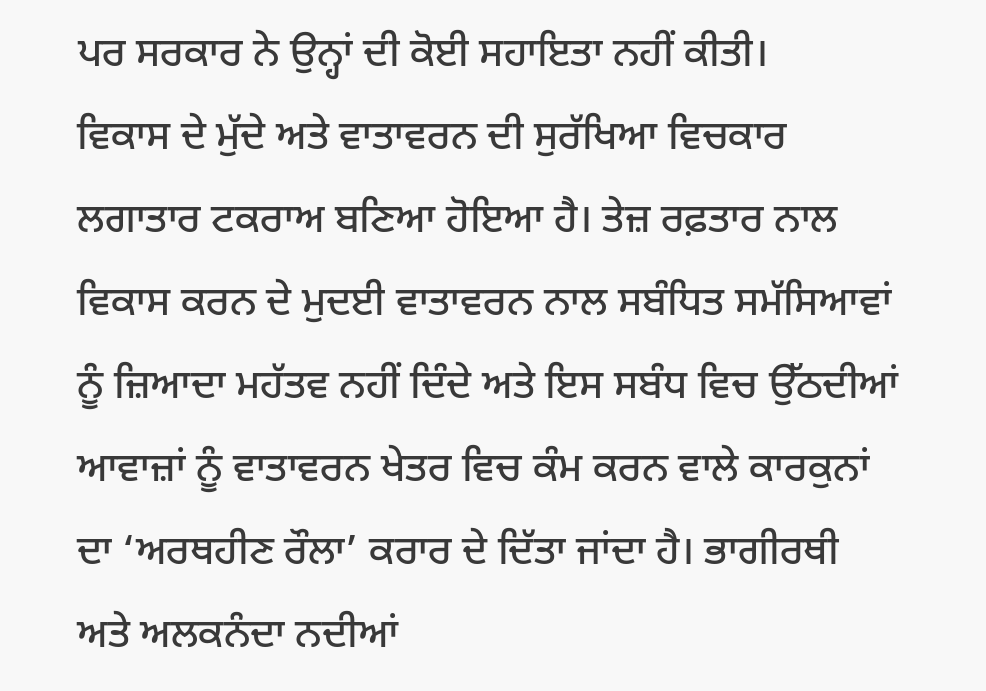ਪਰ ਸਰਕਾਰ ਨੇ ਉਨ੍ਹਾਂ ਦੀ ਕੋਈ ਸਹਾਇਤਾ ਨਹੀਂ ਕੀਤੀ।
ਵਿਕਾਸ ਦੇ ਮੁੱਦੇ ਅਤੇ ਵਾਤਾਵਰਨ ਦੀ ਸੁਰੱਖਿਆ ਵਿਚਕਾਰ ਲਗਾਤਾਰ ਟਕਰਾਅ ਬਣਿਆ ਹੋਇਆ ਹੈ। ਤੇਜ਼ ਰਫ਼ਤਾਰ ਨਾਲ ਵਿਕਾਸ ਕਰਨ ਦੇ ਮੁਦਈ ਵਾਤਾਵਰਨ ਨਾਲ ਸਬੰਧਿਤ ਸਮੱਸਿਆਵਾਂ ਨੂੰ ਜ਼ਿਆਦਾ ਮਹੱਤਵ ਨਹੀਂ ਦਿੰਦੇ ਅਤੇ ਇਸ ਸਬੰਧ ਵਿਚ ਉੱਠਦੀਆਂ ਆਵਾਜ਼ਾਂ ਨੂੰ ਵਾਤਾਵਰਨ ਖੇਤਰ ਵਿਚ ਕੰਮ ਕਰਨ ਵਾਲੇ ਕਾਰਕੁਨਾਂ ਦਾ ‘ਅਰਥਹੀਣ ਰੌਲਾ’ ਕਰਾਰ ਦੇ ਦਿੱਤਾ ਜਾਂਦਾ ਹੈ। ਭਾਗੀਰਥੀ ਅਤੇ ਅਲਕਨੰਦਾ ਨਦੀਆਂ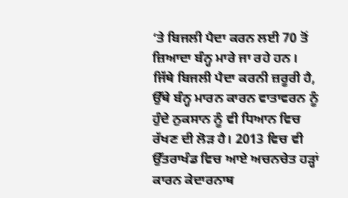‘ਤੇ ਬਿਜਲੀ ਪੈਦਾ ਕਰਨ ਲਈ 70 ਤੋਂ ਜ਼ਿਆਦਾ ਬੰਨ੍ਹ ਮਾਰੇ ਜਾ ਰਹੇ ਹਨ। ਜਿੱਥੇ ਬਿਜਲੀ ਪੈਦਾ ਕਰਨੀ ਜ਼ਰੂਰੀ ਹੈ, ਉੱਥੇ ਬੰਨ੍ਹ ਮਾਰਨ ਕਾਰਨ ਵਾਤਾਵਰਨ ਨੂੰ ਹੁੰਦੇ ਨੁਕਸਾਨ ਨੂੰ ਵੀ ਧਿਆਨ ਵਿਚ ਰੱਖਣ ਦੀ ਲੋੜ ਹੈ। 2013 ਵਿਚ ਵੀ ਉੱਤਰਾਖੰਡ ਵਿਚ ਆਏ ਅਚਨਚੇਤ ਹੜ੍ਹਾਂ ਕਾਰਨ ਕੇਦਾਰਨਾਥ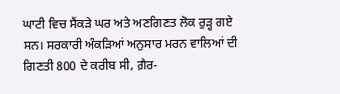ਘਾਟੀ ਵਿਚ ਸੈਂਕੜੇ ਘਰ ਅਤੇ ਅਣਗਿਣਤ ਲੋਕ ਰੁੜ੍ਹ ਗਏ ਸਨ। ਸਰਕਾਰੀ ਅੰਕੜਿਆਂ ਅਨੁਸਾਰ ਮਰਨ ਵਾਲਿਆਂ ਦੀ ਗਿਣਤੀ 800 ਦੇ ਕਰੀਬ ਸੀ, ਗ਼ੈਰ-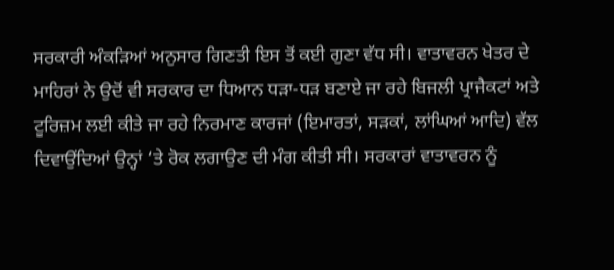ਸਰਕਾਰੀ ਅੰਕੜਿਆਂ ਅਨੁਸਾਰ ਗਿਣਤੀ ਇਸ ਤੋਂ ਕਈ ਗੁਣਾ ਵੱਧ ਸੀ। ਵਾਤਾਵਰਨ ਖੇਤਰ ਦੇ ਮਾਹਿਰਾਂ ਨੇ ਉਦੋਂ ਵੀ ਸਰਕਾਰ ਦਾ ਧਿਆਨ ਧੜਾ-ਧੜ ਬਣਾਏ ਜਾ ਰਹੇ ਬਿਜਲੀ ਪ੍ਰਾਜੈਕਟਾਂ ਅਤੇ ਟੂਰਿਜ਼ਮ ਲਈ ਕੀਤੇ ਜਾ ਰਹੇ ਨਿਰਮਾਣ ਕਾਰਜਾਂ (ਇਮਾਰਤਾਂ, ਸੜਕਾਂ, ਲਾਂਘਿਆਂ ਆਦਿ) ਵੱਲ ਦਿਵਾਉਂਦਿਆਂ ਉਨ੍ਹਾਂ ‘ਤੇ ਰੋਕ ਲਗਾਉਣ ਦੀ ਮੰਗ ਕੀਤੀ ਸੀ। ਸਰਕਾਰਾਂ ਵਾਤਾਵਰਨ ਨੂੰ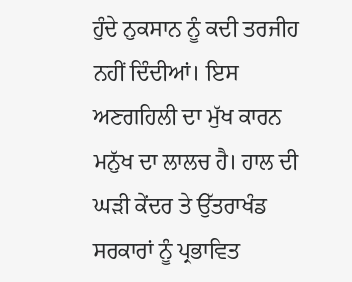ਹੁੰਦੇ ਨੁਕਸਾਨ ਨੂੰ ਕਦੀ ਤਰਜੀਹ ਨਹੀਂ ਦਿੰਦੀਆਂ। ਇਸ ਅਣਗਹਿਲੀ ਦਾ ਮੁੱਖ ਕਾਰਨ ਮਨੁੱਖ ਦਾ ਲਾਲਚ ਹੈ। ਹਾਲ ਦੀ ਘੜੀ ਕੇਂਦਰ ਤੇ ਉੱਤਰਾਖੰਡ ਸਰਕਾਰਾਂ ਨੂੰ ਪ੍ਰਭਾਵਿਤ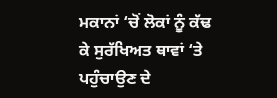ਮਕਾਨਾਂ ‘ਚੋਂ ਲੋਕਾਂ ਨੂੰ ਕੱਢ ਕੇ ਸੁਰੱਖਿਅਤ ਥਾਵਾਂ ‘ਤੇ ਪਹੁੰਚਾਉਣ ਦੇ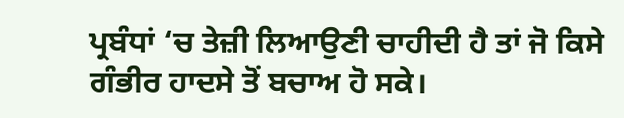ਪ੍ਰਬੰਧਾਂ ‘ਚ ਤੇਜ਼ੀ ਲਿਆਉਣੀ ਚਾਹੀਦੀ ਹੈ ਤਾਂ ਜੋ ਕਿਸੇ ਗੰਭੀਰ ਹਾਦਸੇ ਤੋਂ ਬਚਾਅ ਹੋ ਸਕੇ।